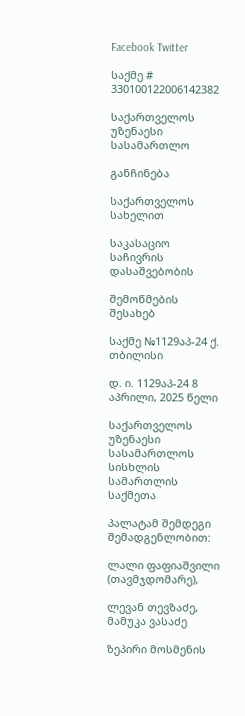Facebook Twitter

საქმე # 330100122006142382

საქართველოს უზენაესი სასამართლო

განჩინება

საქართველოს სახელით

საკასაციო საჩივრის დასაშვებობის

შემოწმების შესახებ

საქმე №1129აპ-24 ქ. თბილისი

დ. ი. 1129აპ-24 8 აპრილი, 2025 წელი

საქართველოს უზენაესი სასამართლოს სისხლის სამართლის საქმეთა

პალატამ შემდეგი შემადგენლობით:

ლალი ფაფიაშვილი (თავმჯდომარე),

ლევან თევზაძე, მამუკა ვასაძე

ზეპირი მოსმენის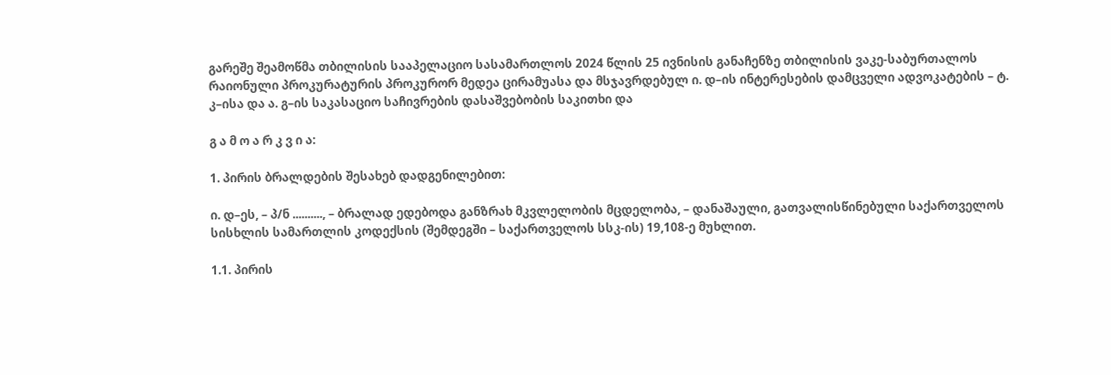გარეშე შეამოწმა თბილისის სააპელაციო სასამართლოს 2024 წლის 25 ივნისის განაჩენზე თბილისის ვაკე-საბურთალოს რაიონული პროკურატურის პროკურორ მედეა ცირამუასა და მსჯავრდებულ ი. დ–ის ინტერესების დამცველი ადვოკატების – ტ. კ–ისა და ა. გ–ის საკასაციო საჩივრების დასაშვებობის საკითხი და

გ ა მ ო ა რ კ ვ ი ა:

1. პირის ბრალდების შესახებ დადგენილებით:

ი. დ–ეს, – პ/ნ .........., – ბრალად ედებოდა განზრახ მკვლელობის მცდელობა, – დანაშაული, გათვალისწინებული საქართველოს სისხლის სამართლის კოდექსის (შემდეგში – საქართველოს სსკ-ის) 19,108-ე მუხლით.

1.1. პირის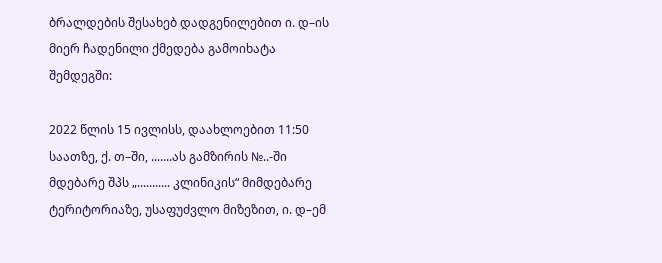ბრალდების შესახებ დადგენილებით ი. დ–ის მიერ ჩადენილი ქმედება გამოიხატა შემდეგში:

2022 წლის 15 ივლისს, დაახლოებით 11:50 საათზე, ქ. თ–ში, .......ას გამზირის №..-ში მდებარე შპს „........... კლინიკის“ მიმდებარე ტერიტორიაზე, უსაფუძვლო მიზეზით, ი. დ–ემ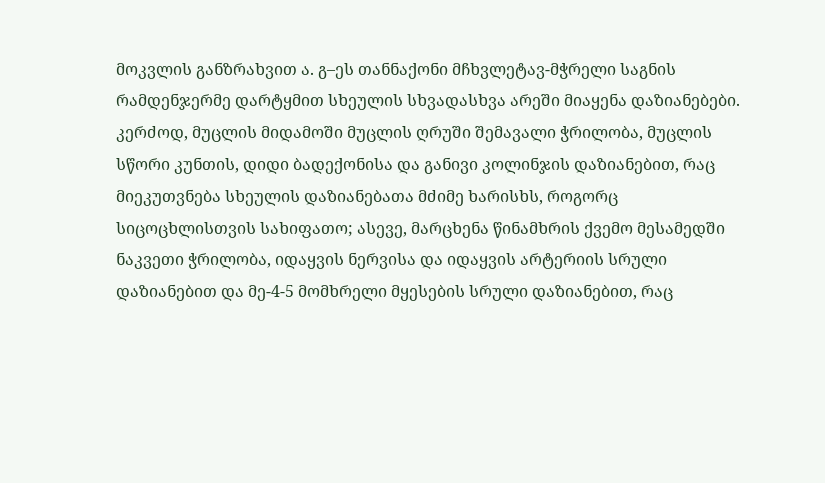მოკვლის განზრახვით ა. გ–ეს თანნაქონი მჩხვლეტავ-მჭრელი საგნის რამდენჯერმე დარტყმით სხეულის სხვადასხვა არეში მიაყენა დაზიანებები. კერძოდ, მუცლის მიდამოში მუცლის ღრუში შემავალი ჭრილობა, მუცლის სწორი კუნთის, დიდი ბადექონისა და განივი კოლინჯის დაზიანებით, რაც მიეკუთვნება სხეულის დაზიანებათა მძიმე ხარისხს, როგორც სიცოცხლისთვის სახიფათო; ასევე, მარცხენა წინამხრის ქვემო მესამედში ნაკვეთი ჭრილობა, იდაყვის ნერვისა და იდაყვის არტერიის სრული დაზიანებით და მე-4-5 მომხრელი მყესების სრული დაზიანებით, რაც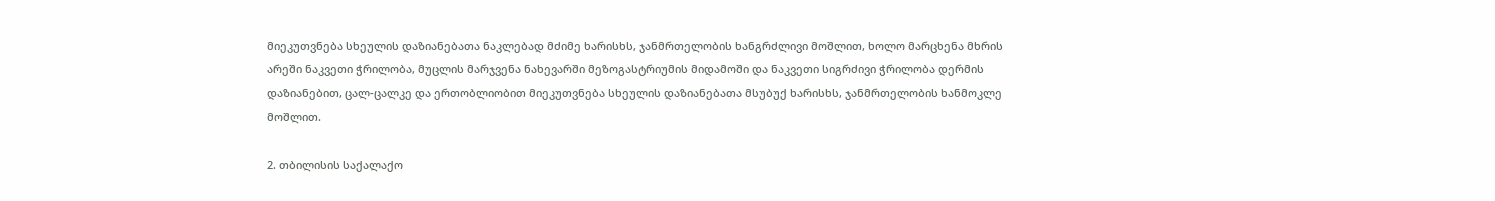მიეკუთვნება სხეულის დაზიანებათა ნაკლებად მძიმე ხარისხს, ჯანმრთელობის ხანგრძლივი მოშლით, ხოლო მარცხენა მხრის არეში ნაკვეთი ჭრილობა, მუცლის მარჯვენა ნახევარში მეზოგასტრიუმის მიდამოში და ნაკვეთი სიგრძივი ჭრილობა დერმის დაზიანებით, ცალ-ცალკე და ერთობლიობით მიეკუთვნება სხეულის დაზიანებათა მსუბუქ ხარისხს, ჯანმრთელობის ხანმოკლე მოშლით.

2. თბილისის საქალაქო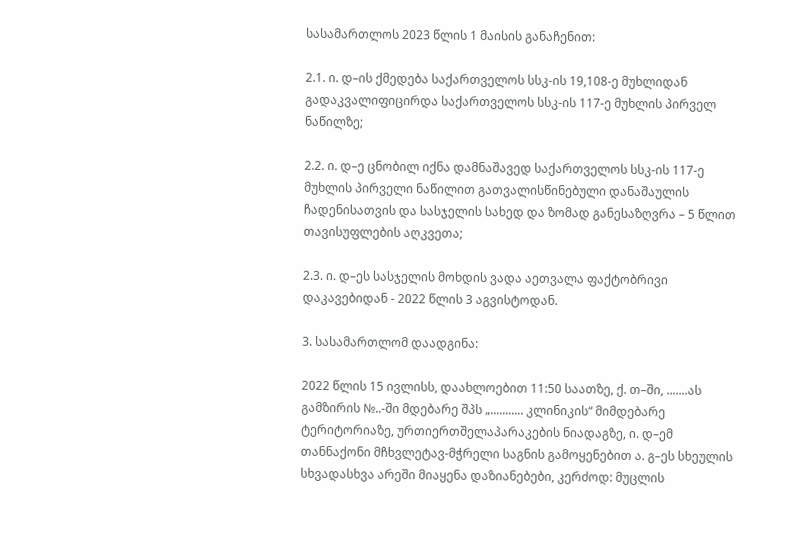სასამართლოს 2023 წლის 1 მაისის განაჩენით:

2.1. ი. დ–ის ქმედება საქართველოს სსკ-ის 19,108-ე მუხლიდან გადაკვალიფიცირდა საქართველოს სსკ-ის 117-ე მუხლის პირველ ნაწილზე;

2.2. ი. დ–ე ცნობილ იქნა დამნაშავედ საქართველოს სსკ-ის 117-ე მუხლის პირველი ნაწილით გათვალისწინებული დანაშაულის ჩადენისათვის და სასჯელის სახედ და ზომად განესაზღვრა – 5 წლით თავისუფლების აღკვეთა;

2.3. ი. დ–ეს სასჯელის მოხდის ვადა აეთვალა ფაქტობრივი დაკავებიდან - 2022 წლის 3 აგვისტოდან.

3. სასამართლომ დაადგინა:

2022 წლის 15 ივლისს, დაახლოებით 11:50 საათზე, ქ. თ–ში, .......ას გამზირის №..-ში მდებარე შპს „........... კლინიკის“ მიმდებარე ტერიტორიაზე, ურთიერთშელაპარაკების ნიადაგზე, ი. დ–ემ თანნაქონი მჩხვლეტავ-მჭრელი საგნის გამოყენებით ა. გ–ეს სხეულის სხვადასხვა არეში მიაყენა დაზიანებები, კერძოდ: მუცლის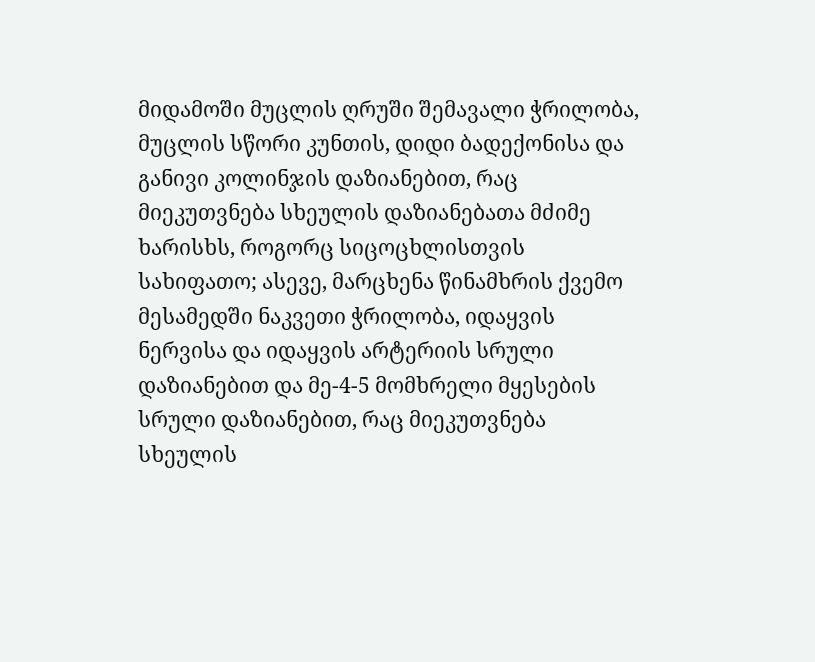მიდამოში მუცლის ღრუში შემავალი ჭრილობა, მუცლის სწორი კუნთის, დიდი ბადექონისა და განივი კოლინჯის დაზიანებით, რაც მიეკუთვნება სხეულის დაზიანებათა მძიმე ხარისხს, როგორც სიცოცხლისთვის სახიფათო; ასევე, მარცხენა წინამხრის ქვემო მესამედში ნაკვეთი ჭრილობა, იდაყვის ნერვისა და იდაყვის არტერიის სრული დაზიანებით და მე-4-5 მომხრელი მყესების სრული დაზიანებით, რაც მიეკუთვნება სხეულის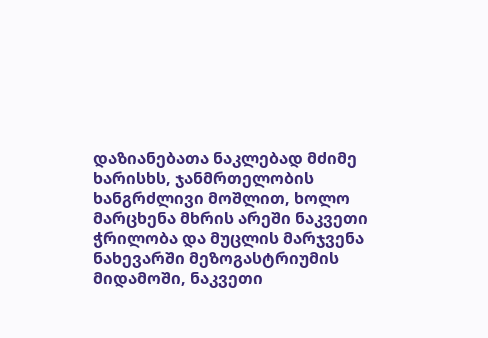დაზიანებათა ნაკლებად მძიმე ხარისხს, ჯანმრთელობის ხანგრძლივი მოშლით, ხოლო მარცხენა მხრის არეში ნაკვეთი ჭრილობა და მუცლის მარჯვენა ნახევარში მეზოგასტრიუმის მიდამოში, ნაკვეთი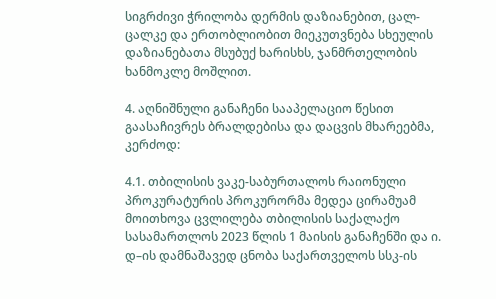სიგრძივი ჭრილობა დერმის დაზიანებით, ცალ-ცალკე და ერთობლიობით მიეკუთვნება სხეულის დაზიანებათა მსუბუქ ხარისხს, ჯანმრთელობის ხანმოკლე მოშლით.

4. აღნიშნული განაჩენი სააპელაციო წესით გაასაჩივრეს ბრალდებისა და დაცვის მხარეებმა, კერძოდ:

4.1. თბილისის ვაკე-საბურთალოს რაიონული პროკურატურის პროკურორმა მედეა ცირამუამ მოითხოვა ცვლილება თბილისის საქალაქო სასამართლოს 2023 წლის 1 მაისის განაჩენში და ი. დ–ის დამნაშავედ ცნობა საქართველოს სსკ-ის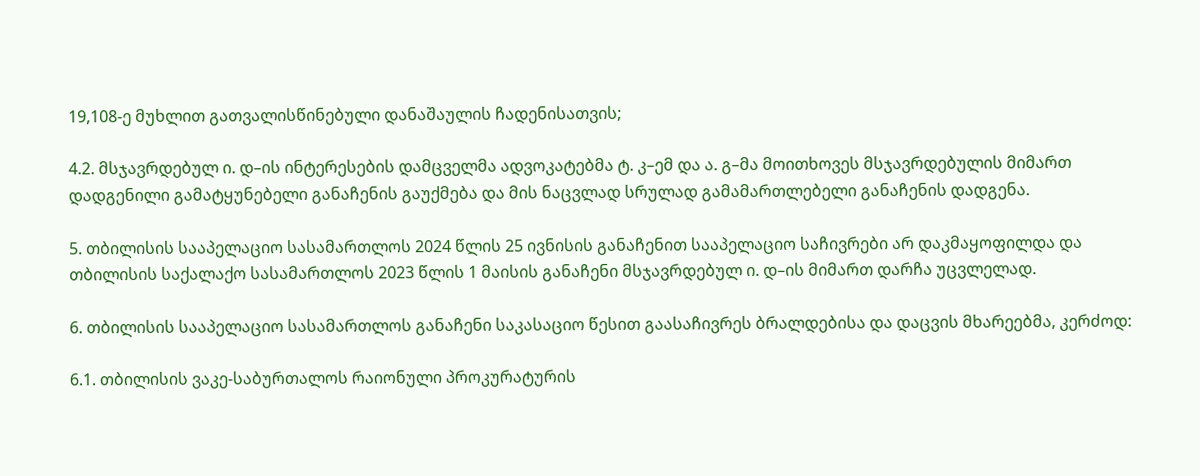19,108-ე მუხლით გათვალისწინებული დანაშაულის ჩადენისათვის;

4.2. მსჯავრდებულ ი. დ–ის ინტერესების დამცველმა ადვოკატებმა ტ. კ–ემ და ა. გ–მა მოითხოვეს მსჯავრდებულის მიმართ დადგენილი გამატყუნებელი განაჩენის გაუქმება და მის ნაცვლად სრულად გამამართლებელი განაჩენის დადგენა.

5. თბილისის სააპელაციო სასამართლოს 2024 წლის 25 ივნისის განაჩენით სააპელაციო საჩივრები არ დაკმაყოფილდა და თბილისის საქალაქო სასამართლოს 2023 წლის 1 მაისის განაჩენი მსჯავრდებულ ი. დ–ის მიმართ დარჩა უცვლელად.

6. თბილისის სააპელაციო სასამართლოს განაჩენი საკასაციო წესით გაასაჩივრეს ბრალდებისა და დაცვის მხარეებმა, კერძოდ:

6.1. თბილისის ვაკე-საბურთალოს რაიონული პროკურატურის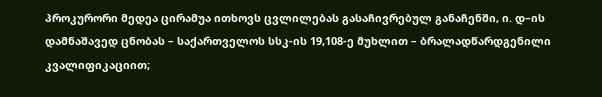პროკურორი მედეა ცირამუა ითხოვს ცვლილებას გასაჩივრებულ განაჩენში, ი. დ–ის დამნაშავედ ცნობას – საქართველოს სსკ-ის 19,108-ე მუხლით – ბრალადწარდგენილი კვალიფიკაციით;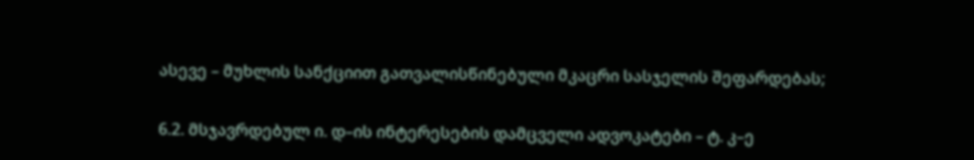ასევე – მუხლის სანქციით გათვალისწინებული მკაცრი სასჯელის შეფარდებას;

6.2. მსჯავრდებულ ი. დ–ის ინტერესების დამცველი ადვოკატები – ტ. კ–ე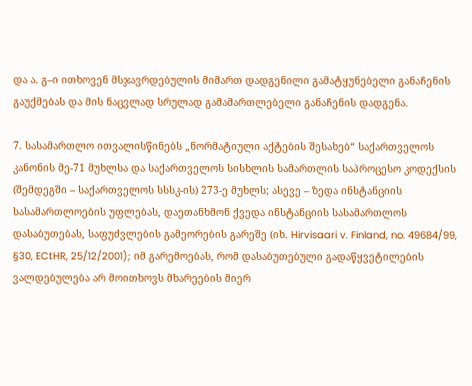და ა. გ–ი ითხოვენ მსჯავრდებულის მიმართ დადგენილი გამატყუნებელი განაჩენის გაუქმებას და მის ნაცვლად სრულად გამამართლებელი განაჩენის დადგენა.

7. სასამართლო ითვალისწინებს „ნორმატიული აქტების შესახებ“ საქართველოს კანონის მე-71 მუხლსა და საქართველოს სისხლის სამართლის საპროცესო კოდექსის (შემდეგში – საქართველოს სსსკ-ის) 273-ე მუხლს; ასევე – ზედა ინსტანციის სასამართლოების უფლებას, დაეთანხმონ ქვედა ინსტანციის სასამართლოს დასაბუთებას, საფუძვლების გამეორების გარეშე (იხ. Hirvisaari v. Finland, no. 49684/99, §30, ECtHR, 25/12/2001); იმ გარემოებას, რომ დასაბუთებული გადაწყვეტილების ვალდებულება არ მოითხოვს მხარეების მიერ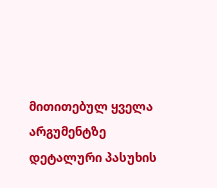მითითებულ ყველა არგუმენტზე დეტალური პასუხის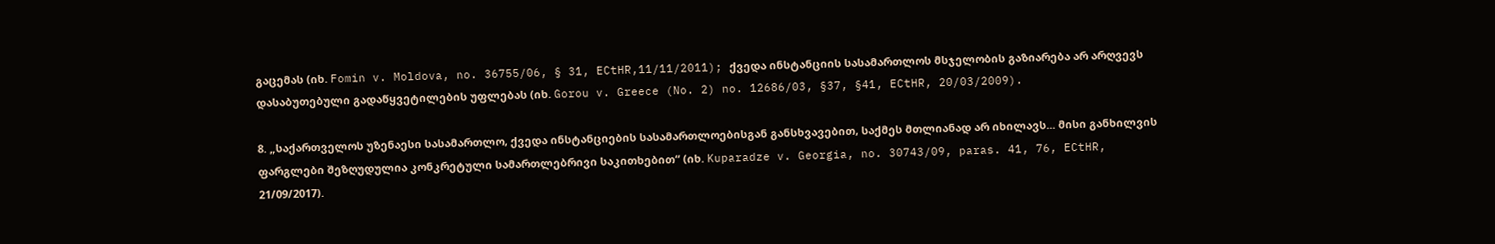გაცემას (იხ. Fomin v. Moldova, no. 36755/06, § 31, ECtHR,11/11/2011); ქვედა ინსტანციის სასამართლოს მსჯელობის გაზიარება არ არღვევს დასაბუთებული გადაწყვეტილების უფლებას (იხ. Gorou v. Greece (No. 2) no. 12686/03, §37, §41, ECtHR, 20/03/2009).

8. „საქართველოს უზენაესი სასამართლო, ქვედა ინსტანციების სასამართლოებისგან განსხვავებით, საქმეს მთლიანად არ იხილავს... მისი განხილვის ფარგლები შეზღუდულია კონკრეტული სამართლებრივი საკითხებით“ (იხ. Kuparadze v. Georgia, no. 30743/09, paras. 41, 76, ECtHR, 21/09/2017).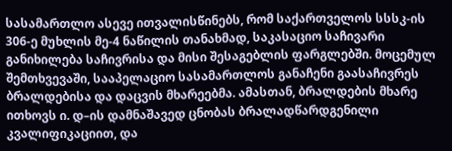სასამართლო ასევე ითვალისწინებს, რომ საქართველოს სსსკ-ის 306-ე მუხლის მე-4 ნაწილის თანახმად, საკასაციო საჩივარი განიხილება საჩივრისა და მისი შესაგებლის ფარგლებში. მოცემულ შემთხვევაში, სააპელაციო სასამართლოს განაჩენი გაასაჩივრეს ბრალდებისა და დაცვის მხარეებმა. ამასთან, ბრალდების მხარე ითხოვს ი. დ–ის დამნაშავედ ცნობას ბრალადწარდგენილი კვალიფიკაციით, და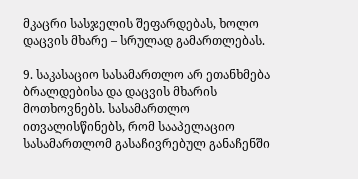მკაცრი სასჯელის შეფარდებას, ხოლო დაცვის მხარე – სრულად გამართლებას.

9. საკასაციო სასამართლო არ ეთანხმება ბრალდებისა და დაცვის მხარის მოთხოვნებს. სასამართლო ითვალისწინებს, რომ სააპელაციო სასამართლომ გასაჩივრებულ განაჩენში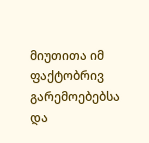მიუთითა იმ ფაქტობრივ გარემოებებსა და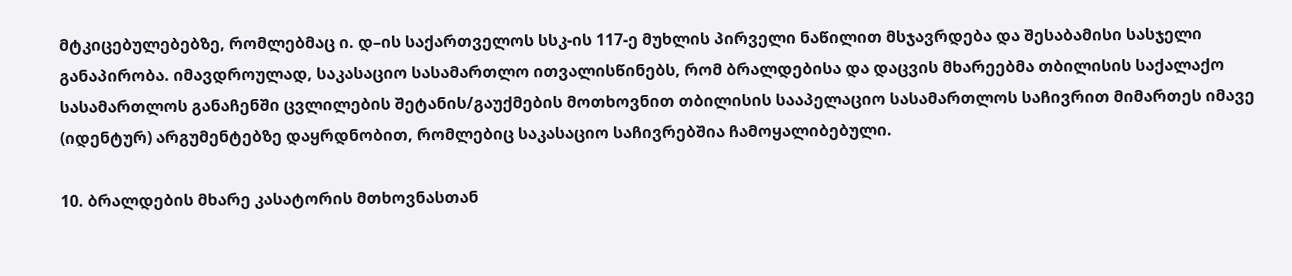მტკიცებულებებზე, რომლებმაც ი. დ–ის საქართველოს სსკ-ის 117-ე მუხლის პირველი ნაწილით მსჯავრდება და შესაბამისი სასჯელი განაპირობა. იმავდროულად, საკასაციო სასამართლო ითვალისწინებს, რომ ბრალდებისა და დაცვის მხარეებმა თბილისის საქალაქო სასამართლოს განაჩენში ცვლილების შეტანის/გაუქმების მოთხოვნით თბილისის სააპელაციო სასამართლოს საჩივრით მიმართეს იმავე (იდენტურ) არგუმენტებზე დაყრდნობით, რომლებიც საკასაციო საჩივრებშია ჩამოყალიბებული.

10. ბრალდების მხარე კასატორის მთხოვნასთან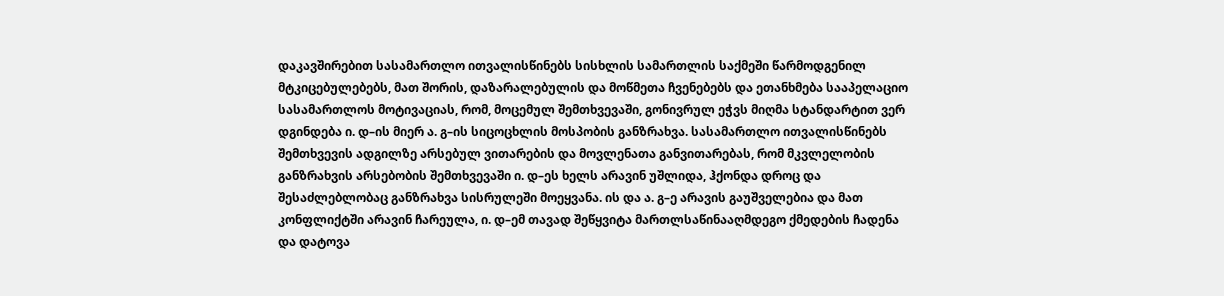დაკავშირებით სასამართლო ითვალისწინებს სისხლის სამართლის საქმეში წარმოდგენილ მტკიცებულებებს, მათ შორის, დაზარალებულის და მოწმეთა ჩვენებებს და ეთანხმება სააპელაციო სასამართლოს მოტივაციას, რომ, მოცემულ შემთხვევაში, გონივრულ ეჭვს მიღმა სტანდარტით ვერ დგინდება ი. დ–ის მიერ ა. გ–ის სიცოცხლის მოსპობის განზრახვა. სასამართლო ითვალისწინებს შემთხვევის ადგილზე არსებულ ვითარების და მოვლენათა განვითარებას, რომ მკვლელობის განზრახვის არსებობის შემთხვევაში ი. დ–ეს ხელს არავინ უშლიდა, ჰქონდა დროც და შესაძლებლობაც განზრახვა სისრულეში მოეყვანა. ის და ა. გ–ე არავის გაუშველებია და მათ კონფლიქტში არავინ ჩარეულა, ი. დ–ემ თავად შეწყვიტა მართლსაწინააღმდეგო ქმედების ჩადენა და დატოვა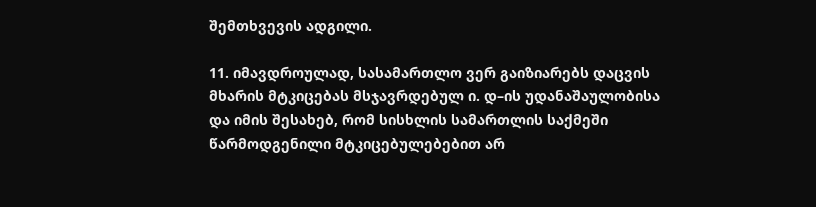შემთხვევის ადგილი.

11. იმავდროულად, სასამართლო ვერ გაიზიარებს დაცვის მხარის მტკიცებას მსჯავრდებულ ი. დ–ის უდანაშაულობისა და იმის შესახებ, რომ სისხლის სამართლის საქმეში წარმოდგენილი მტკიცებულებებით არ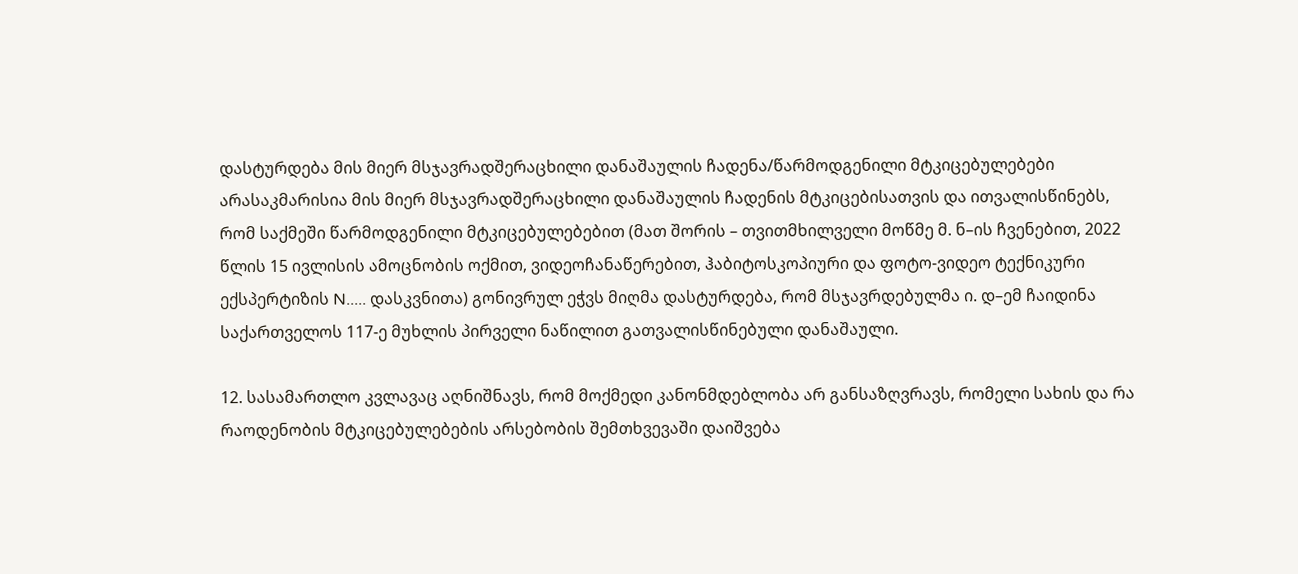დასტურდება მის მიერ მსჯავრადშერაცხილი დანაშაულის ჩადენა/წარმოდგენილი მტკიცებულებები არასაკმარისია მის მიერ მსჯავრადშერაცხილი დანაშაულის ჩადენის მტკიცებისათვის და ითვალისწინებს, რომ საქმეში წარმოდგენილი მტკიცებულებებით (მათ შორის – თვითმხილველი მოწმე მ. ნ–ის ჩვენებით, 2022 წლის 15 ივლისის ამოცნობის ოქმით, ვიდეოჩანაწერებით, ჰაბიტოსკოპიური და ფოტო-ვიდეო ტექნიკური ექსპერტიზის N..... დასკვნითა) გონივრულ ეჭვს მიღმა დასტურდება, რომ მსჯავრდებულმა ი. დ–ემ ჩაიდინა საქართველოს 117-ე მუხლის პირველი ნაწილით გათვალისწინებული დანაშაული.

12. სასამართლო კვლავაც აღნიშნავს, რომ მოქმედი კანონმდებლობა არ განსაზღვრავს, რომელი სახის და რა რაოდენობის მტკიცებულებების არსებობის შემთხვევაში დაიშვება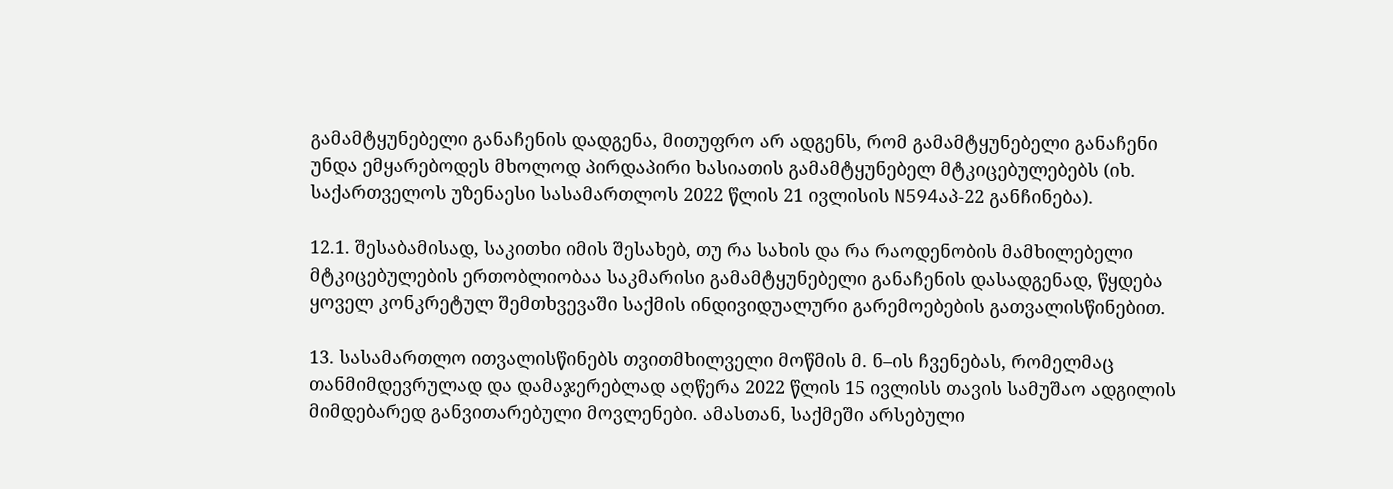გამამტყუნებელი განაჩენის დადგენა, მითუფრო არ ადგენს, რომ გამამტყუნებელი განაჩენი უნდა ემყარებოდეს მხოლოდ პირდაპირი ხასიათის გამამტყუნებელ მტკიცებულებებს (იხ. საქართველოს უზენაესი სასამართლოს 2022 წლის 21 ივლისის N594აპ-22 განჩინება).

12.1. შესაბამისად, საკითხი იმის შესახებ, თუ რა სახის და რა რაოდენობის მამხილებელი მტკიცებულების ერთობლიობაა საკმარისი გამამტყუნებელი განაჩენის დასადგენად, წყდება ყოველ კონკრეტულ შემთხვევაში საქმის ინდივიდუალური გარემოებების გათვალისწინებით.

13. სასამართლო ითვალისწინებს თვითმხილველი მოწმის მ. ნ–ის ჩვენებას, რომელმაც თანმიმდევრულად და დამაჯერებლად აღწერა 2022 წლის 15 ივლისს თავის სამუშაო ადგილის მიმდებარედ განვითარებული მოვლენები. ამასთან, საქმეში არსებული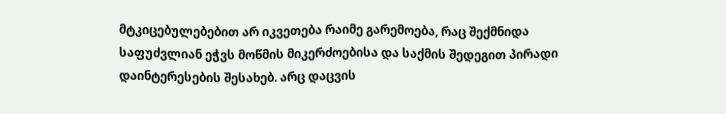მტკიცებულებებით არ იკვეთება რაიმე გარემოება, რაც შექმნიდა საფუძვლიან ეჭვს მოწმის მიკერძოებისა და საქმის შედეგით პირადი დაინტერესების შესახებ. არც დაცვის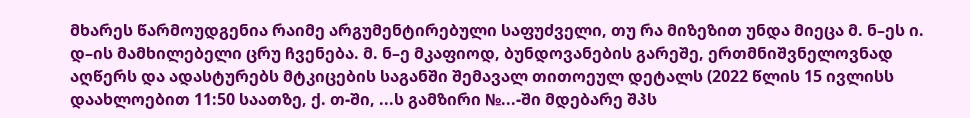მხარეს წარმოუდგენია რაიმე არგუმენტირებული საფუძველი, თუ რა მიზეზით უნდა მიეცა მ. ნ–ეს ი. დ–ის მამხილებელი ცრუ ჩვენება. მ. ნ–ე მკაფიოდ, ბუნდოვანების გარეშე, ერთმნიშვნელოვნად აღწერს და ადასტურებს მტკიცების საგანში შემავალ თითოეულ დეტალს (2022 წლის 15 ივლისს დაახლოებით 11:50 საათზე, ქ. თ-ში, ...ს გამზირი №...-ში მდებარე შპს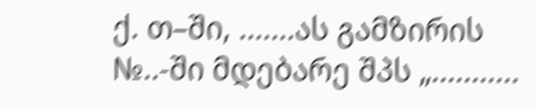ქ. თ–ში, .......ას გამზირის №..-ში მდებარე შპს „...........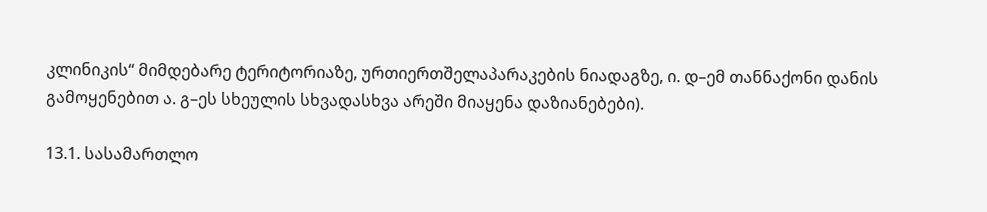კლინიკის“ მიმდებარე ტერიტორიაზე, ურთიერთშელაპარაკების ნიადაგზე, ი. დ–ემ თანნაქონი დანის გამოყენებით ა. გ–ეს სხეულის სხვადასხვა არეში მიაყენა დაზიანებები).

13.1. სასამართლო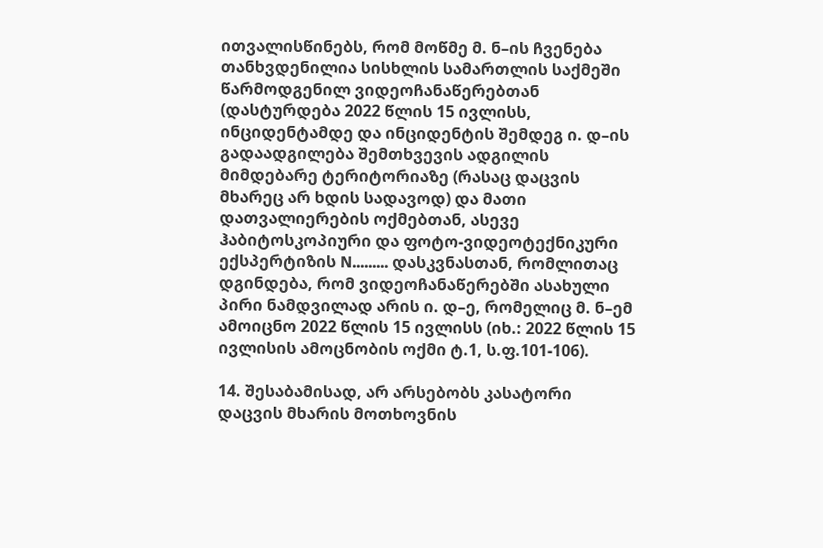ითვალისწინებს, რომ მოწმე მ. ნ–ის ჩვენება თანხვდენილია სისხლის სამართლის საქმეში წარმოდგენილ ვიდეოჩანაწერებთან (დასტურდება 2022 წლის 15 ივლისს, ინციდენტამდე და ინციდენტის შემდეგ ი. დ–ის გადაადგილება შემთხვევის ადგილის მიმდებარე ტერიტორიაზე (რასაც დაცვის მხარეც არ ხდის სადავოდ) და მათი დათვალიერების ოქმებთან, ასევე ჰაბიტოსკოპიური და ფოტო-ვიდეოტექნიკური ექსპერტიზის N......... დასკვნასთან, რომლითაც დგინდება, რომ ვიდეოჩანაწერებში ასახული პირი ნამდვილად არის ი. დ–ე, რომელიც მ. ნ–ემ ამოიცნო 2022 წლის 15 ივლისს (იხ.: 2022 წლის 15 ივლისის ამოცნობის ოქმი ტ.1, ს.ფ.101-106).

14. შესაბამისად, არ არსებობს კასატორი დაცვის მხარის მოთხოვნის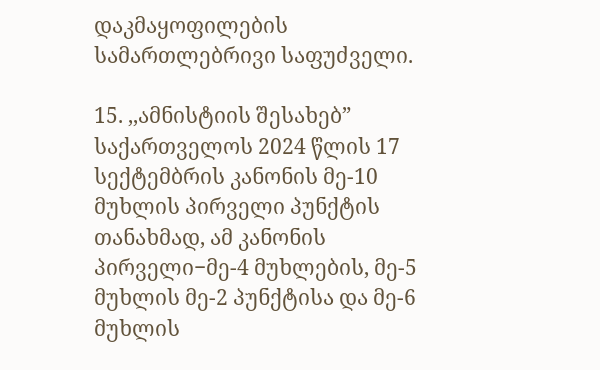დაკმაყოფილების სამართლებრივი საფუძველი.

15. ,,ამნისტიის შესახებ” საქართველოს 2024 წლის 17 სექტემბრის კანონის მე-10 მუხლის პირველი პუნქტის თანახმად, ამ კანონის პირველი−მე-4 მუხლების, მე-5 მუხლის მე-2 პუნქტისა და მე-6 მუხლის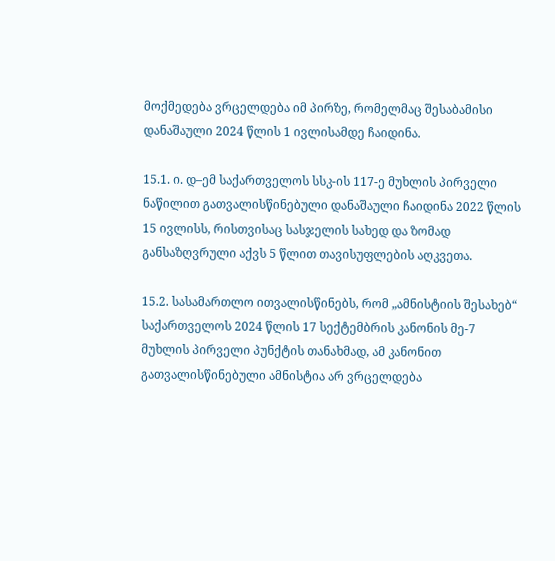მოქმედება ვრცელდება იმ პირზე, რომელმაც შესაბამისი დანაშაული 2024 წლის 1 ივლისამდე ჩაიდინა.

15.1. ი. დ–ემ საქართველოს სსკ-ის 117-ე მუხლის პირველი ნაწილით გათვალისწინებული დანაშაული ჩაიდინა 2022 წლის 15 ივლისს, რისთვისაც სასჯელის სახედ და ზომად განსაზღვრული აქვს 5 წლით თავისუფლების აღკვეთა.

15.2. სასამართლო ითვალისწინებს, რომ „ამნისტიის შესახებ“ საქართველოს 2024 წლის 17 სექტემბრის კანონის მე-7 მუხლის პირველი პუნქტის თანახმად, ამ კანონით გათვალისწინებული ამნისტია არ ვრცელდება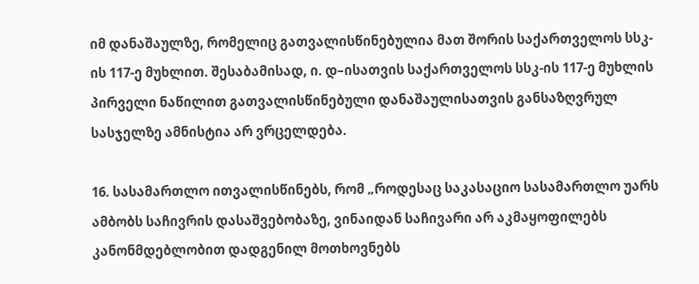იმ დანაშაულზე, რომელიც გათვალისწინებულია მათ შორის საქართველოს სსკ-ის 117-ე მუხლით. შესაბამისად, ი. დ–ისათვის საქართველოს სსკ-ის 117-ე მუხლის პირველი ნაწილით გათვალისწინებული დანაშაულისათვის განსაზღვრულ სასჯელზე ამნისტია არ ვრცელდება.

16. სასამართლო ითვალისწინებს, რომ „როდესაც საკასაციო სასამართლო უარს ამბობს საჩივრის დასაშვებობაზე, ვინაიდან საჩივარი არ აკმაყოფილებს კანონმდებლობით დადგენილ მოთხოვნებს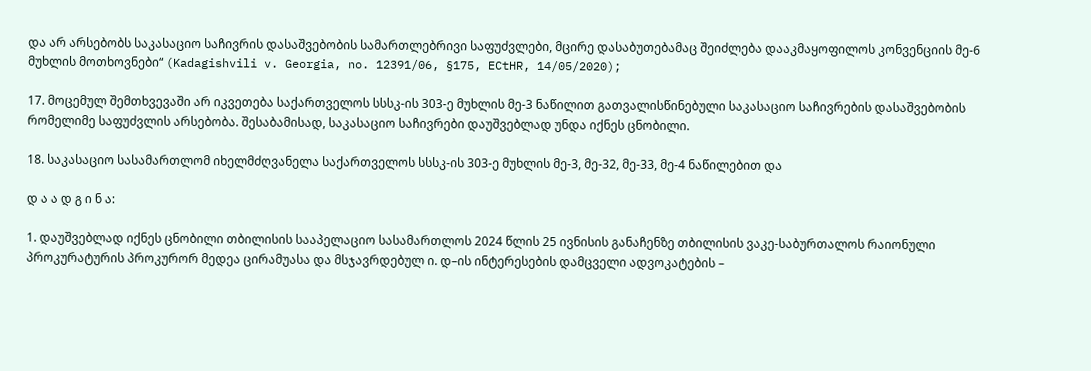და არ არსებობს საკასაციო საჩივრის დასაშვებობის სამართლებრივი საფუძვლები, მცირე დასაბუთებამაც შეიძლება დააკმაყოფილოს კონვენციის მე-6 მუხლის მოთხოვნები“ (Kadagishvili v. Georgia, no. 12391/06, §175, ECtHR, 14/05/2020);

17. მოცემულ შემთხვევაში არ იკვეთება საქართველოს სსსკ-ის 303-ე მუხლის მე-3 ნაწილით გათვალისწინებული საკასაციო საჩივრების დასაშვებობის რომელიმე საფუძვლის არსებობა. შესაბამისად, საკასაციო საჩივრები დაუშვებლად უნდა იქნეს ცნობილი.

18. საკასაციო სასამართლომ იხელმძღვანელა საქართველოს სსსკ-ის 303-ე მუხლის მე-3, მე-32, მე-33, მე-4 ნაწილებით და

დ ა ა დ გ ი ნ ა:

1. დაუშვებლად იქნეს ცნობილი თბილისის სააპელაციო სასამართლოს 2024 წლის 25 ივნისის განაჩენზე თბილისის ვაკე-საბურთალოს რაიონული პროკურატურის პროკურორ მედეა ცირამუასა და მსჯავრდებულ ი. დ–ის ინტერესების დამცველი ადვოკატების –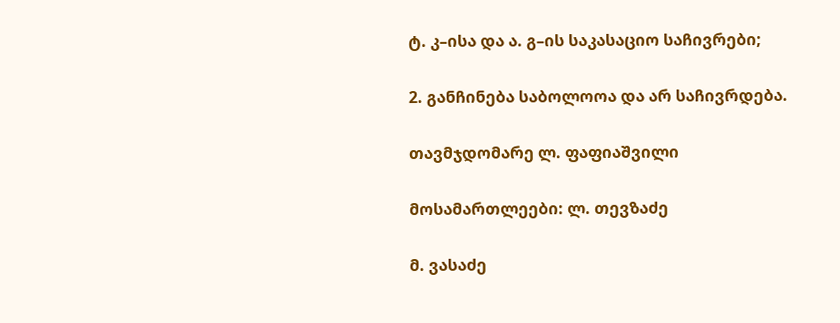ტ. კ–ისა და ა. გ–ის საკასაციო საჩივრები;

2. განჩინება საბოლოოა და არ საჩივრდება.

თავმჯდომარე ლ. ფაფიაშვილი

მოსამართლეები: ლ. თევზაძე

მ. ვასაძე